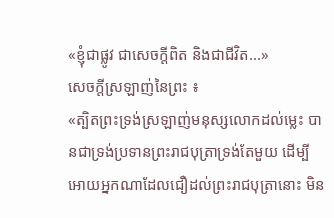«ខ្ញុំជាផ្លូវ ជាសេចក្តីពិត និងជាជីវិត...»
សេចក្តីស្រឡាញ់នៃព្រះ ៖
«ត្បិតព្រះទ្រង់ស្រឡាញ់មនុស្សលោកដល់ម្លេះ បានជាទ្រង់ប្រទានព្រះរាជបុត្រាទ្រង់តែមួយ ដើម្បីអោយអ្នកណាដែលជឿដល់ព្រះរាជបុត្រានោះ មិន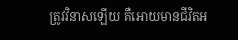ត្រូវវិនាសឡើយ គឺអោយមានជីវិតអ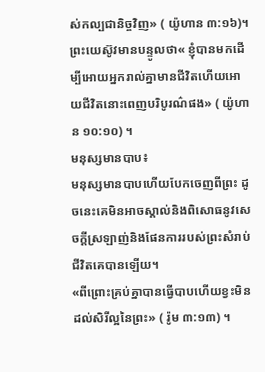ស់កល្បជានិច្ចវិញ» ( យ៉ូហាន ៣:១៦)។
ព្រះយេស៊ូវមានបន្ទូលថា« ខ្ញុំបានមកដើម្បីអោយអ្នករាល់គ្នាមានជីវិតហើយអោយជីវិតនោះពេញបរិបូរណ៌ផង» ( យ៉ូហាន ១០:១០) ។
មនុស្សមានបាប៖
មនុស្សមានបាបហើយបែកចេញពីព្រះ ដូចនេះគេមិនអាចស្គាល់និងពិសោធនូវសេចក្តីស្រឡាញ់និងផែនការរបស់ព្រះសំរាប់ជីវិតគេបានឡើយ។
«ពីព្រោះគ្រប់គ្នាបានធ្វើបាបហើយខ្វះមិនដល់សិរីល្អនៃព្រះ» ( រ៉ូម ៣:១៣) ។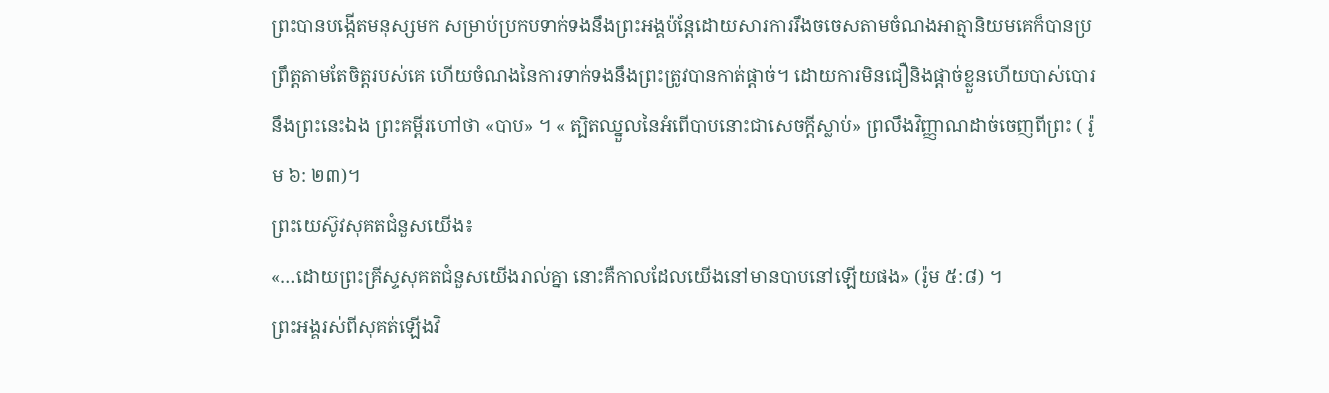ព្រះបានបង្កើតមនុស្សមក សម្រាប់ប្រកបទាក់ទងនឹងព្រះអង្គប៉ន្តែដោយសារការរឹងចចេសតាមចំណងអាត្មានិយមគេក៏បានប្រព្រឹត្តតាមតែចិត្តរបស់គេ ហើយចំណងនៃការទាក់ទងនឹងព្រះត្រូវបានកាត់ផ្តាច់។ ដោយការមិនជឿនិងផ្តាច់ខ្លួនហើយបាស់បោរនឹងព្រះនេះឯង ព្រះគម្ពីរហៅថា «បាប» ។ « ត្បិតឈ្នួលនៃអំពើបាបនោះជាសេចក្តីស្លាប់» ព្រលឹងវិញ្ញាណដាច់ចេញពីព្រះ ( រ៉ូម ៦: ២៣)។
ព្រះយេស៊ូវសុគតជំនួសយើង៖
«…ដោយព្រះគ្រីស្ទសុគតជំនួសយើងរាល់គ្នា នោះគឺកាលដែលយើងនៅមានបាបនៅឡើយផង» (រ៉ូម ៥:៨) ។
ព្រះអង្គរស់ពីសុគត់ឡើងវិ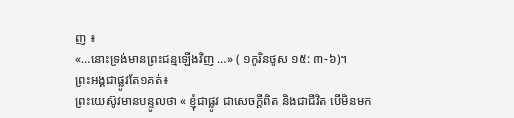ញ ៖
«…នោះទ្រង់មានព្រះជន្មឡើងវិញ …» ( ១កូរិនថូស ១៥: ៣-៦)។
ព្រះអង្គជាផ្លូវតែ១គត់៖
ព្រះយេស៊ូវមានបន្ទូលថា « ខ្ញុំជាផ្លូវ ជាសេចក្តីពិត និងជាជីវិត បេីមិនមក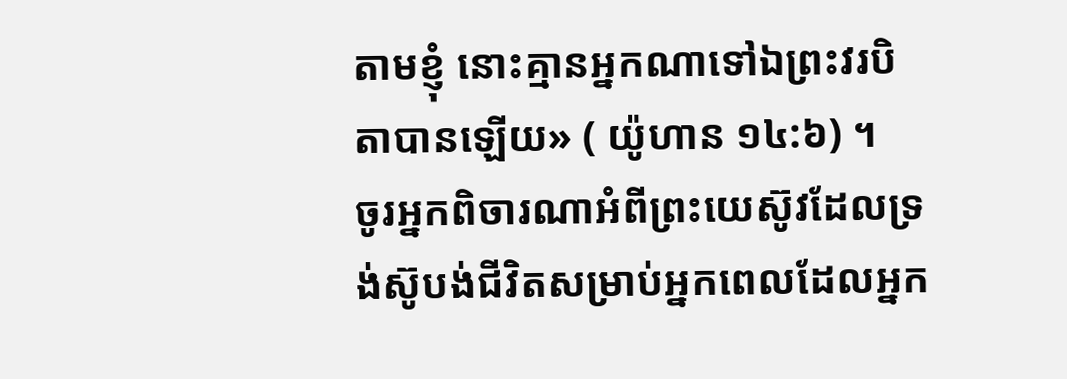តាមខ្ញុំ នោះគ្មានអ្នកណាទៅឯព្រះវរបិតាបានឡើយ» ( យ៉ូហាន ១៤:៦) ។
ចូរអ្នកពិចារណាអំពីព្រះយេស៊ូវដែលទ្រង់ស៊ូបង់ជីវិតសម្រាប់អ្នកពេលដែលអ្នក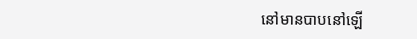នៅមានបាបនៅឡើ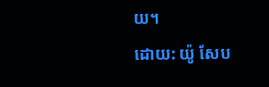យ។
ដោយ: យ៉ូ សែប